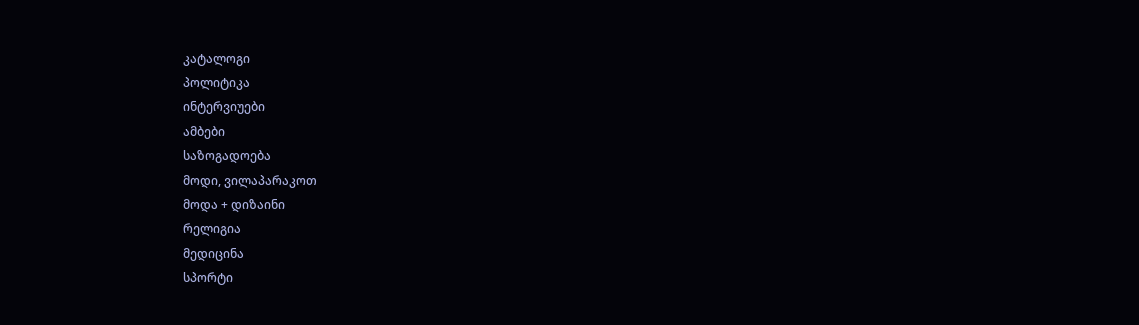კატალოგი
პოლიტიკა
ინტერვიუები
ამბები
საზოგადოება
მოდი, ვილაპარაკოთ
მოდა + დიზაინი
რელიგია
მედიცინა
სპორტი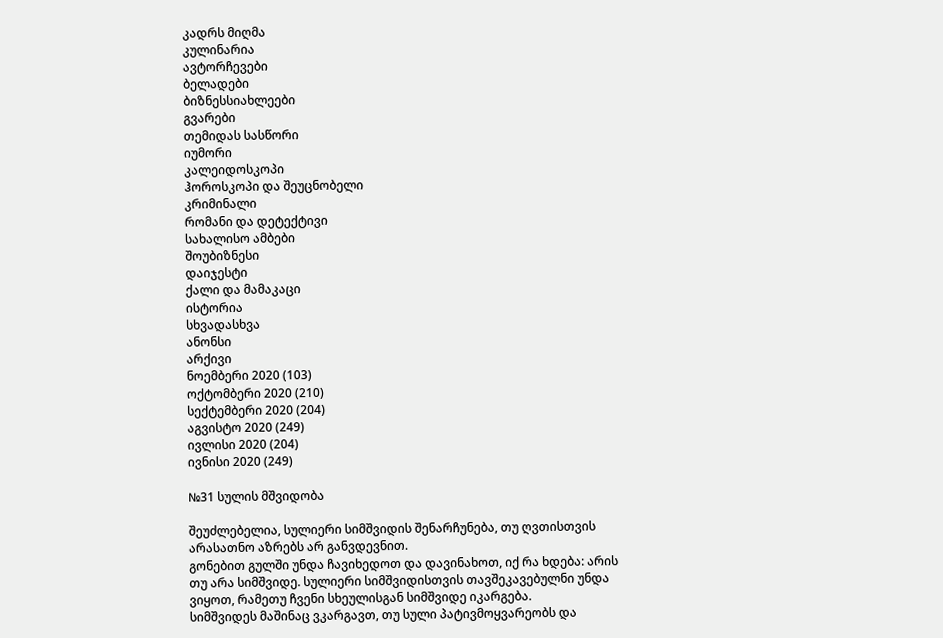კადრს მიღმა
კულინარია
ავტორჩევები
ბელადები
ბიზნესსიახლეები
გვარები
თემიდას სასწორი
იუმორი
კალეიდოსკოპი
ჰოროსკოპი და შეუცნობელი
კრიმინალი
რომანი და დეტექტივი
სახალისო ამბები
შოუბიზნესი
დაიჯესტი
ქალი და მამაკაცი
ისტორია
სხვადასხვა
ანონსი
არქივი
ნოემბერი 2020 (103)
ოქტომბერი 2020 (210)
სექტემბერი 2020 (204)
აგვისტო 2020 (249)
ივლისი 2020 (204)
ივნისი 2020 (249)

№31 სულის მშვიდობა

შეუძლებელია, სულიერი სიმშვიდის შენარჩუნება, თუ ღვთისთვის არასათნო აზრებს არ განვდევნით.
გონებით გულში უნდა ჩავიხედოთ და დავინახოთ, იქ რა ხდება: არის თუ არა სიმშვიდე. სულიერი სიმშვიდისთვის თავშეკავებულნი უნდა ვიყოთ, რამეთუ ჩვენი სხეულისგან სიმშვიდე იკარგება.
სიმშვიდეს მაშინაც ვკარგავთ, თუ სული პატივმოყვარეობს და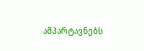ამპარტავნებს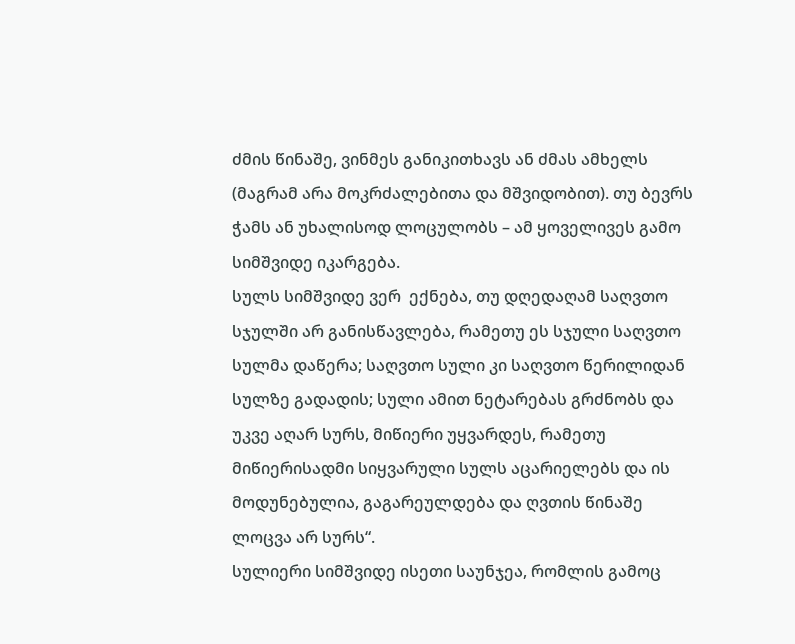ძმის წინაშე, ვინმეს განიკითხავს ან ძმას ამხელს (მაგრამ არა მოკრძალებითა და მშვიდობით). თუ ბევრს ჭამს ან უხალისოდ ლოცულობს – ამ ყოველივეს გამო სიმშვიდე იკარგება.
სულს სიმშვიდე ვერ  ექნება, თუ დღედაღამ საღვთო სჯულში არ განისწავლება, რამეთუ ეს სჯული საღვთო სულმა დაწერა; საღვთო სული კი საღვთო წერილიდან სულზე გადადის; სული ამით ნეტარებას გრძნობს და უკვე აღარ სურს, მიწიერი უყვარდეს, რამეთუ მიწიერისადმი სიყვარული სულს აცარიელებს და ის მოდუნებულია, გაგარეულდება და ღვთის წინაშე ლოცვა არ სურს“.
სულიერი სიმშვიდე ისეთი საუნჯეა, რომლის გამოც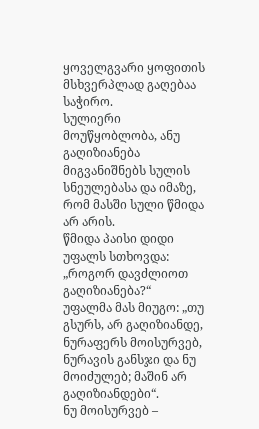ყოველგვარი ყოფითის მსხვერპლად გაღებაა საჭირო.
სულიერი მოუწყობლობა, ანუ გაღიზიანება მიგვანიშნებს სულის სნეულებასა და იმაზე, რომ მასში სული წმიდა არ არის.
წმიდა პაისი დიდი უფალს სთხოვდა: „როგორ დავძლიოთ გაღიზიანება?“
უფალმა მას მიუგო: „თუ გსურს, არ გაღიზიანდე, ნურაფერს მოისურვებ, ნურავის განსჯი და ნუ მოიძულებ; მაშინ არ გაღიზიანდები“.
ნუ მოისურვებ –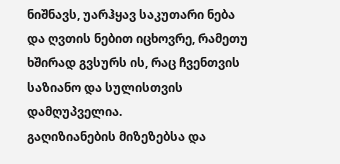ნიშნავს, უარჰყავ საკუთარი ნება და ღვთის ნებით იცხოვრე, რამეთუ ხშირად გვსურს ის, რაც ჩვენთვის საზიანო და სულისთვის დამღუპველია.
გაღიზიანების მიზეზებსა და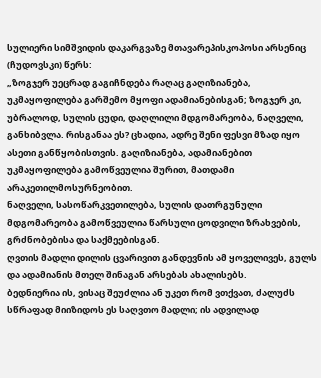სულიერი სიმშვიდის დაკარგვაზე მთავარეპისკოპოსი არსენიც (ჩუდოვსკი) წერს:
„ზოგჯერ უეცრად გაგიჩნდება რაღაც გაღიზიანება, უკმაყოფილება გარშემო მყოფი ადამიანებისგან; ზოგჯერ კი, უბრალოდ, სულის ცუდი, დაღლილი მდგომარეობა, ნაღველი, განხიბვლა. რისგანაა ეს? ცხადია, ადრე შენი ფესვი მზად იყო ასეთი განწყობისთვის. გაღიზიანება, ადამიანებით უკმაყოფილება გამოწვეულია შურით, მათდამი არაკეთილმოსურნეობით.
ნაღველი, სასოწარკვეთილება, სულის დათრგუნული მდგომარეობა გამოწვეულია წარსული ცოდვილი ზრახვების, გრძნობებისა და საქმეებისგან.
ღვთის მადლი დილის ცვარივით განდევნის ამ ყოველივეს, გულს და ადამიანის მთელ შინაგან არსებას ახალისებს.
ბედნიერია ის, ვისაც შეუძლია ან უკეთ რომ ვთქვათ, ძალუძს სწრაფად მიიზიდოს ეს საღვთო მადლი; ის ადვილად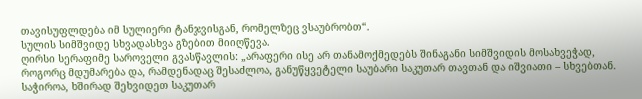თავისუფლდება იმ სულიერი ტანჯვისგან, რომელზეც ვსაუბრობთ“.
სულის სიმშვიდე სხვადასხვა გზებით მიიღწევა.
ღირსი სერაფიმე საროველი გვასწავლის: „არაფერი ისე არ თანამოქმედებს შინაგანი სიმშვიდის მოსახვეჭად, როგორც მდუმარება და, რამდენადაც შესაძლოა, განუწყვეტელი საუბარი საკუთარ თავთან და იშვიათი – სხვებთან. საჭიროა, ხშირად შეხვიდეთ საკუთარ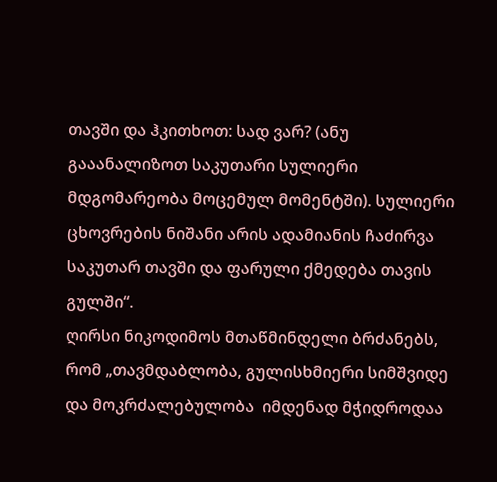თავში და ჰკითხოთ: სად ვარ? (ანუ გააანალიზოთ საკუთარი სულიერი მდგომარეობა მოცემულ მომენტში). სულიერი ცხოვრების ნიშანი არის ადამიანის ჩაძირვა საკუთარ თავში და ფარული ქმედება თავის გულში“.
ღირსი ნიკოდიმოს მთაწმინდელი ბრძანებს, რომ „თავმდაბლობა, გულისხმიერი სიმშვიდე და მოკრძალებულობა  იმდენად მჭიდროდაა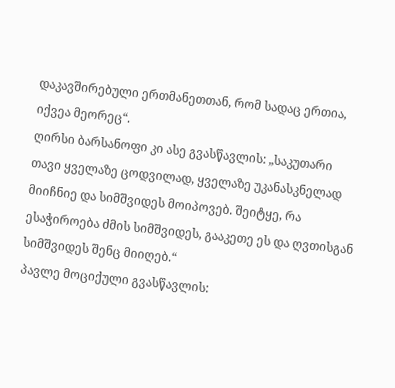დაკავშირებული ერთმანეთთან, რომ სადაც ერთია, იქვეა მეორეც“.
ღირსი ბარსანოფი კი ასე გვასწავლის: „საკუთარი თავი ყველაზე ცოდვილად, ყველაზე უკანასკნელად  მიიჩნიე და სიმშვიდეს მოიპოვებ. შეიტყე, რა ესაჭიროება ძმის სიმშვიდეს, გააკეთე ეს და ღვთისგან სიმშვიდეს შენც მიიღებ.“
პავლე მოციქული გვასწავლის: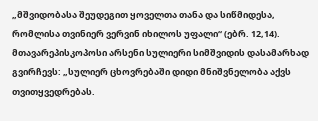„მშვიდობასა შეუდეგით ყოველთა თანა და სიწმიდესა, რომლისა თვინიერ ვერვინ იხილოს უფალი“ (ებრ. 12,14).
მთავარეპისკოპოსი არსენი სულიერი სიმშვიდის დასამარხად გვირჩევს: „სულიერ ცხოვრებაში დიდი მნიშვნელობა აქვს თვითყვედრებას.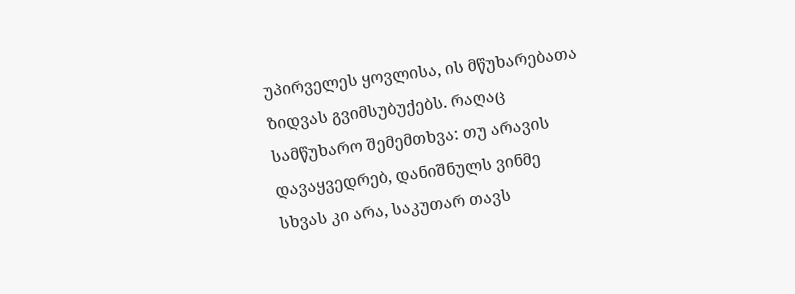უპირველეს ყოვლისა, ის მწუხარებათა ზიდვას გვიმსუბუქებს. რაღაც სამწუხარო შემემთხვა: თუ არავის დავაყვედრებ, დანიშნულს ვინმე სხვას კი არა, საკუთარ თავს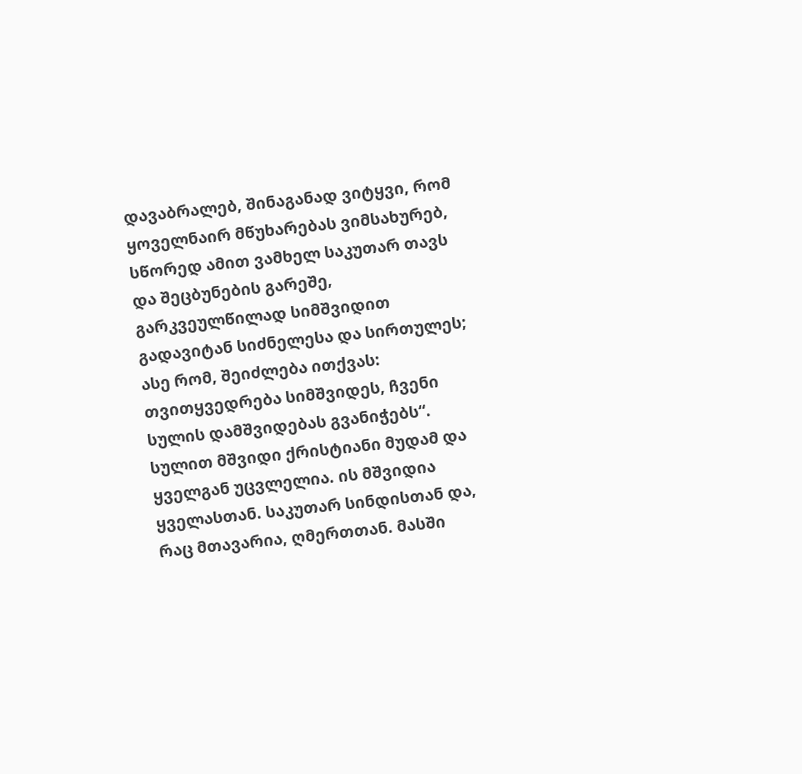დავაბრალებ, შინაგანად ვიტყვი, რომ ყოველნაირ მწუხარებას ვიმსახურებ, სწორედ ამით ვამხელ საკუთარ თავს და შეცბუნების გარეშე, გარკვეულწილად სიმშვიდით გადავიტან სიძნელესა და სირთულეს; ასე რომ, შეიძლება ითქვას: თვითყვედრება სიმშვიდეს, ჩვენი სულის დამშვიდებას გვანიჭებს“.
სულით მშვიდი ქრისტიანი მუდამ და ყველგან უცვლელია. ის მშვიდია ყველასთან. საკუთარ სინდისთან და, რაც მთავარია, ღმერთთან. მასში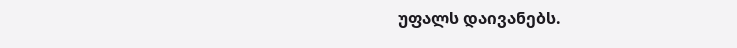უფალს დაივანებს.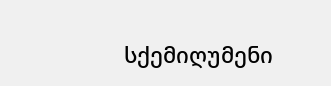სქემიღუმენი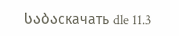საბაскачать dle 11.3